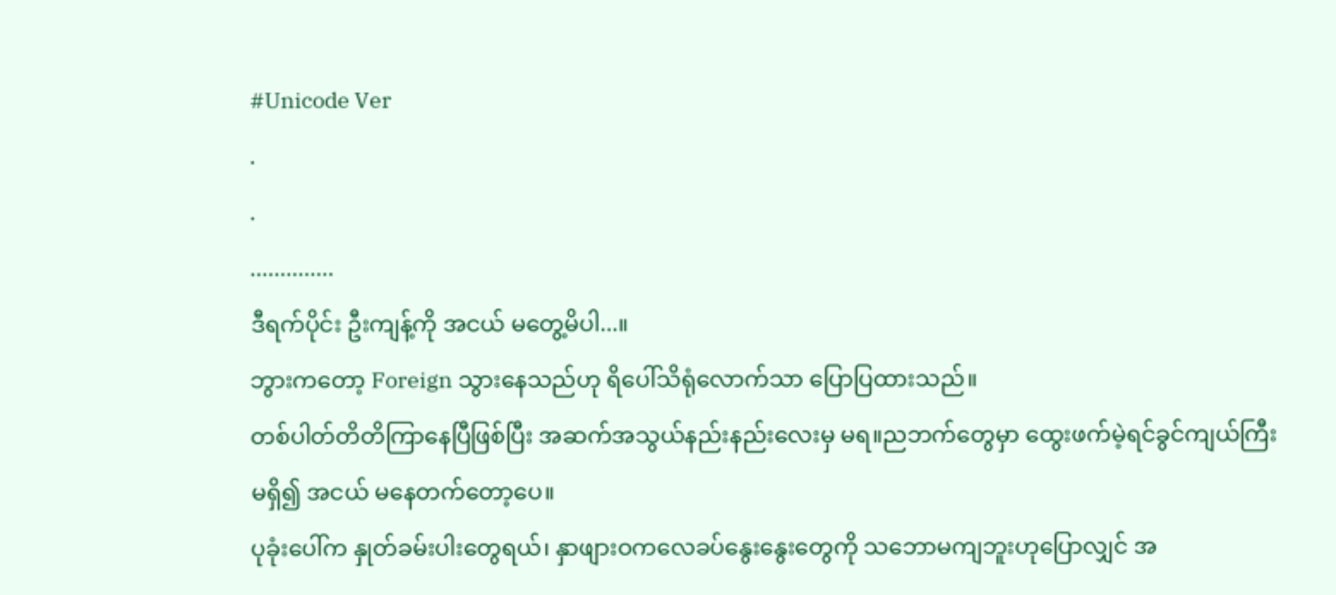#Unicode Ver
.
.
..............
ဒီရက်ပိုင်း ဦးကျန့်ကို အငယ် မတွေ့မိပါ...။
ဘွားကတော့ Foreign သွားနေသည်ဟု ရိပေါ်သိရုံလောက်သာ ပြောပြထားသည်။
တစ်ပါတ်တိတိကြာနေပြီဖြစ်ပြီး အဆက်အသွယ်နည်းနည်းလေးမှ မရ။ညဘက်တွေမှာ ထွေးဖက်မဲ့ရင်ခွင်ကျယ်ကြီးမရှိ၍ အငယ် မနေတက်တော့ပေ။
ပုခုံးပေါ်က နှုတ်ခမ်းပါးတွေရယ်၊ နှာဖျားဝကလေခပ်နွေးနွေးတွေကို သဘောမကျဘူးဟုပြောလျှင် အ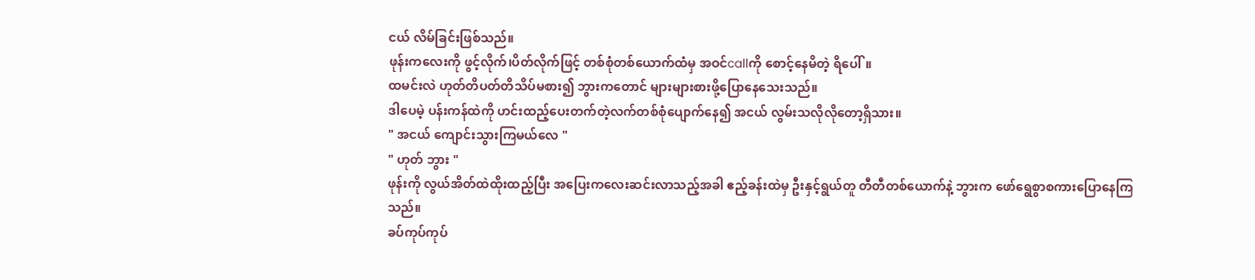ငယ် လိမ်ခြင်းဖြစ်သည်။
ဖုန်းကလေးကို ဖွင့်လိုက်၊ပိတ်လိုက်ဖြင့် တစ်စုံတစ်ယောက်ထံမှ အဝင်callကို စောင့်နေမိတဲ့ ရိပေါ်။
ထမင်းလဲ ဟုတ်တိပတ်တိသိပ်မစား၍ ဘွားကတောင် များများစားဖို့ပြောနေသေးသည်။
ဒါပေမဲ့ ပန်းကန်ထဲကို ဟင်းထည့်ပေးတက်တဲ့လက်တစ်စုံပျောက်နေ၍ အငယ် လွမ်းသလိုလိုတော့ရှိသား။
" အငယ် ကျောင်းသွားကြမယ်လေ "
" ဟုတ် ဘွား "
ဖုန်းကို လွယ်အိတ်ထဲထိုးထည့်ပြီး အပြေးကလေးဆင်းလာသည့်အခါ ဧည့်ခန်းထဲမှ ဦးနှင့်ရွယ်တူ တီတီတစ်ယောက်နဲ့ ဘွားက ဖော်ရွေစွာစကားပြောနေကြသည်။
ခပ်ကုပ်ကုပ်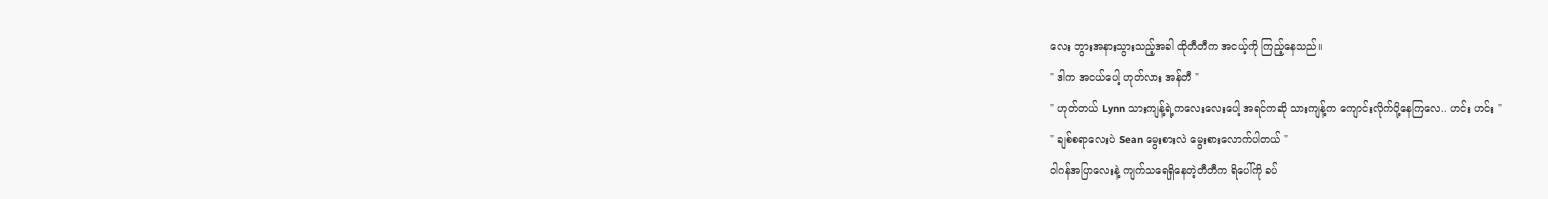လေး ဘွားအနားသွားသည့်အခါ ထိုတီတီက အငယ့်ကို ကြည့်နေသည်။
" ဒါက အငယ်ပေါ့ ဟုတ်လား အန်တီ "
" ဟုတ်တယ် Lynn သားကျန့်ရဲ့ကလေးလေးပေါ့ အရင်ကဆို သားကျန့်က ကျောင်းလိုက်ပို့နေကြလေ.. ဟင်း ဟင်း "
" ချစ်စရာလေးပဲ Sean မွေးစားလဲ မွေးစားလောက်ပါတယ် "
ဝါဂန်အပြာလေးနဲ့ ကျက်သရေရှိနေတဲ့တီတီက ရိပေါ်ကို ခပ်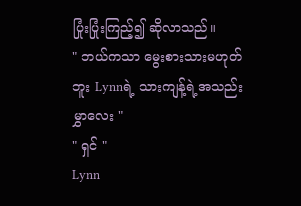ပြုံးပြုံးကြည့်၍ ဆိုလာသည်။
" ဘယ်ကသာ မွေးစားသားမဟုတ်ဘူး Lynnရဲ့ သားကျန့်ရဲ့အသည်းမွှာလေး "
" ရှင် "
Lynn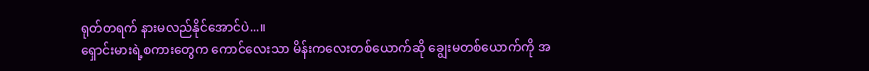ရုတ်တရက် နားမလည်နိုင်အောင်ပဲ...။
ရှောင်းမားရဲ့စကားတွေက ကောင်လေးသာ မိန်းကလေးတစ်ယောက်ဆို ချွေးမတစ်ယောက်ကို အ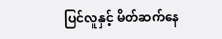ပြင်လူနှင့် မိတ်ဆက်နေ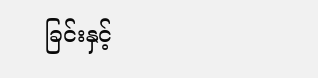ခြင်းနှင့်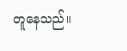တူနေသည်။